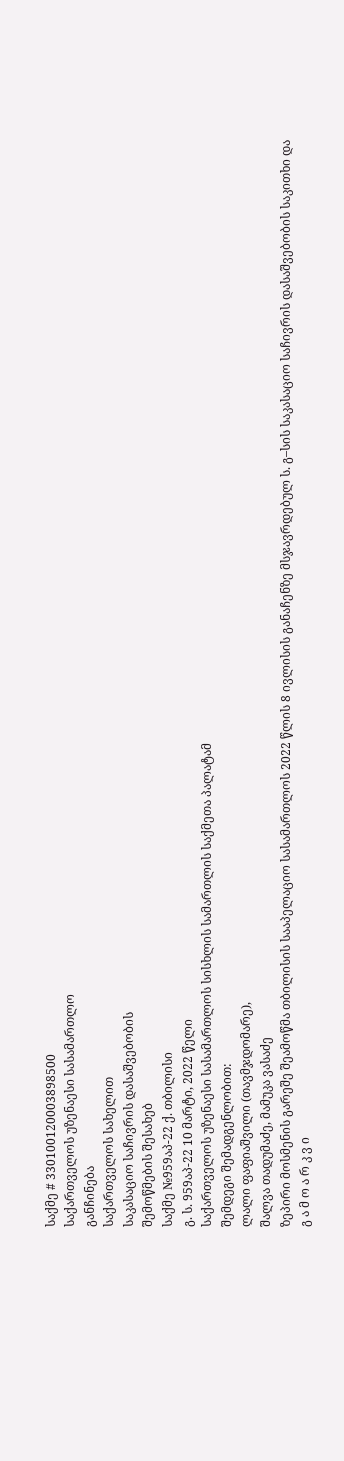საქმე # 330100120003898500
საქართველოს უზენაესი სასამართლო
განჩინება
საქართველოს სახელით
საკასაციო საჩივრის დასაშვებობის
შემოწმების შესახებ
საქმე №959აპ-22 ქ. თბილისი
გ. ს. 959აპ-22 10 მარტი, 2022 წელი
საქართველოს უზენაესი სასამართლოს სისხლის სამართლის საქმეთა პალატამ
შემდეგი შემადგენლობით:
ლალი ფაფიაშვილი (თავმჯდომარე),
შალვა თადუმაძე, მამუკა ვასაძე
ზეპირი მოსმენის გარეშე შეამოწმა თბილისის სააპელაციო სასამართლოს 2022 წლის 8 ივლისის განაჩენზე მსჯავრდებულ ს. გ–სის საკასაციო საჩივრის დასაშვებობის საკითხი და
გ ა მ ო ა რ კ ვ ი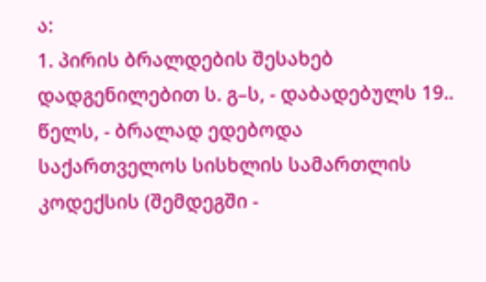ა:
1. პირის ბრალდების შესახებ დადგენილებით ს. გ–ს, - დაბადებულს 19.. წელს, - ბრალად ედებოდა საქართველოს სისხლის სამართლის კოდექსის (შემდეგში -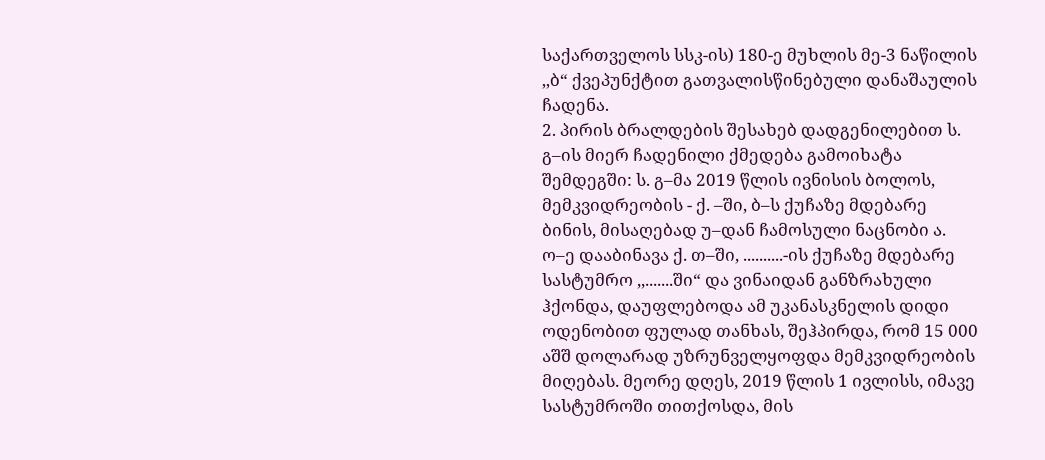საქართველოს სსკ-ის) 180-ე მუხლის მე-3 ნაწილის ,,ბ“ ქვეპუნქტით გათვალისწინებული დანაშაულის ჩადენა.
2. პირის ბრალდების შესახებ დადგენილებით ს. გ–ის მიერ ჩადენილი ქმედება გამოიხატა შემდეგში: ს. გ–მა 2019 წლის ივნისის ბოლოს, მემკვიდრეობის - ქ. –ში, ბ–ს ქუჩაზე მდებარე ბინის, მისაღებად უ–დან ჩამოსული ნაცნობი ა. ო–ე დააბინავა ქ. თ–ში, ..........-ის ქუჩაზე მდებარე სასტუმრო ,,.......ში“ და ვინაიდან განზრახული ჰქონდა, დაუფლებოდა ამ უკანასკნელის დიდი ოდენობით ფულად თანხას, შეჰპირდა, რომ 15 000 აშშ დოლარად უზრუნველყოფდა მემკვიდრეობის მიღებას. მეორე დღეს, 2019 წლის 1 ივლისს, იმავე სასტუმროში თითქოსდა, მის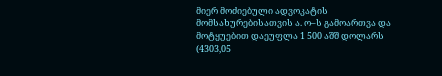მიერ მოძიებული ადვოკატის მომსახურებისათვის ა. ო–ს გამოართვა და მოტყუებით დაეუფლა 1 500 აშშ დოლარს (4303,05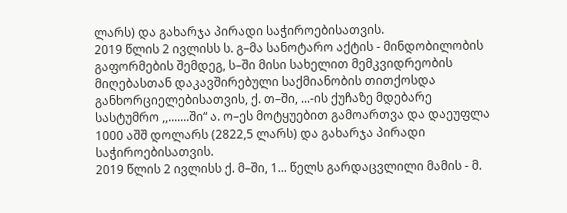ლარს) და გახარჯა პირადი საჭიროებისათვის.
2019 წლის 2 ივლისს ს. გ–მა სანოტარო აქტის - მინდობილობის გაფორმების შემდეგ, ს–ში მისი სახელით მემკვიდრეობის მიღებასთან დაკავშირებული საქმიანობის თითქოსდა განხორციელებისათვის, ქ. თ–ში, ...-ის ქუჩაზე მდებარე სასტუმრო ,,.......ში“ ა. ო–ეს მოტყუებით გამოართვა და დაეუფლა 1000 აშშ დოლარს (2822,5 ლარს) და გახარჯა პირადი საჭიროებისათვის.
2019 წლის 2 ივლისს ქ. მ–ში, 1... წელს გარდაცვლილი მამის - მ.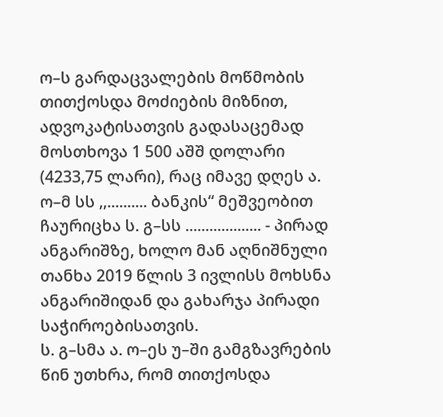ო–ს გარდაცვალების მოწმობის თითქოსდა მოძიების მიზნით, ადვოკატისათვის გადასაცემად მოსთხოვა 1 500 აშშ დოლარი (4233,75 ლარი), რაც იმავე დღეს ა. ო–მ სს ,,.......... ბანკის“ მეშვეობით ჩაურიცხა ს. გ–სს ................... - პირად ანგარიშზე, ხოლო მან აღნიშნული თანხა 2019 წლის 3 ივლისს მოხსნა ანგარიშიდან და გახარჯა პირადი საჭიროებისათვის.
ს. გ–სმა ა. ო–ეს უ–ში გამგზავრების წინ უთხრა, რომ თითქოსდა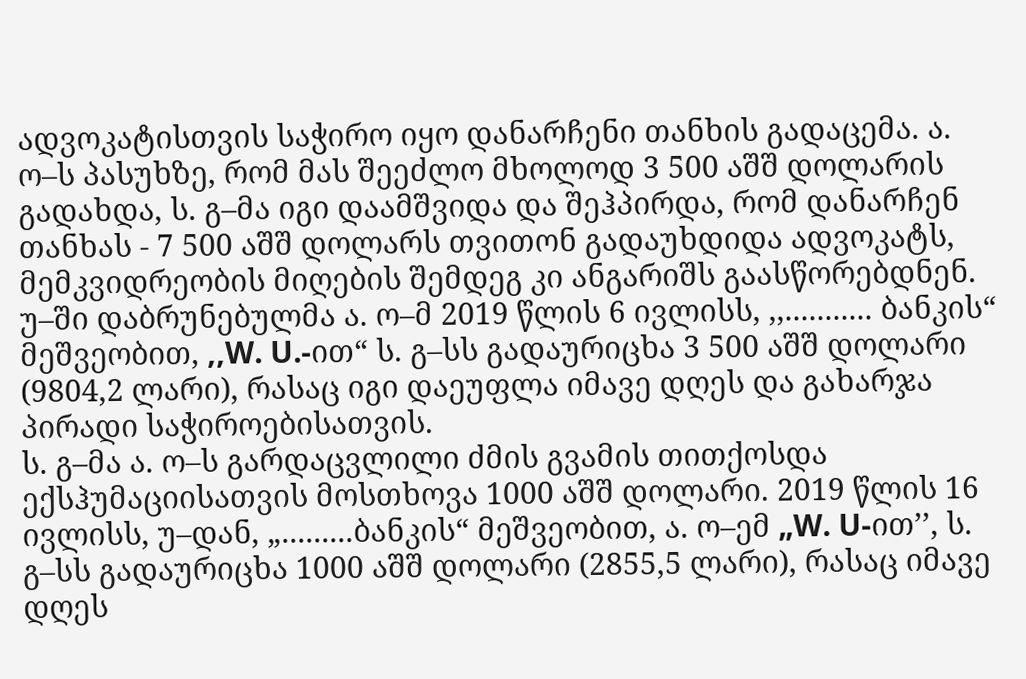ადვოკატისთვის საჭირო იყო დანარჩენი თანხის გადაცემა. ა. ო–ს პასუხზე, რომ მას შეეძლო მხოლოდ 3 500 აშშ დოლარის გადახდა, ს. გ–მა იგი დაამშვიდა და შეჰპირდა, რომ დანარჩენ თანხას - 7 500 აშშ დოლარს თვითონ გადაუხდიდა ადვოკატს, მემკვიდრეობის მიღების შემდეგ კი ანგარიშს გაასწორებდნენ. უ–ში დაბრუნებულმა ა. ო–მ 2019 წლის 6 ივლისს, ,,........... ბანკის“ მეშვეობით, ,,W. U.-ით“ ს. გ–სს გადაურიცხა 3 500 აშშ დოლარი (9804,2 ლარი), რასაც იგი დაეუფლა იმავე დღეს და გახარჯა პირადი საჭიროებისათვის.
ს. გ–მა ა. ო–ს გარდაცვლილი ძმის გვამის თითქოსდა ექსჰუმაციისათვის მოსთხოვა 1000 აშშ დოლარი. 2019 წლის 16 ივლისს, უ–დან, „.........ბანკის“ მეშვეობით, ა. ო–ემ „W. U-ით’’, ს. გ–სს გადაურიცხა 1000 აშშ დოლარი (2855,5 ლარი), რასაც იმავე დღეს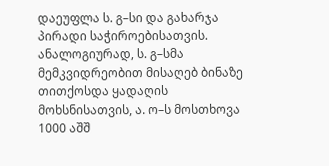დაეუფლა ს. გ–სი და გახარჯა პირადი საჭიროებისათვის.
ანალოგიურად, ს. გ–სმა მემკვიდრეობით მისაღებ ბინაზე თითქოსდა ყადაღის მოხსნისათვის, ა. ო–ს მოსთხოვა 1000 აშშ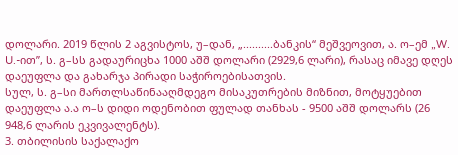დოლარი. 2019 წლის 2 აგვისტოს, უ–დან, „..........ბანკის“ მეშვეოვით, ა. ო–ემ „W. U.-ით’’, ს. გ–სს გადაურიცხა 1000 აშშ დოლარი (2929,6 ლარი), რასაც იმავე დღეს დაეუფლა და გახარჯა პირადი საჭიროებისათვის.
სულ, ს. გ–სი მართლსაწინააღმდეგო მისაკუთრების მიზნით, მოტყუებით დაეუფლა ა.ა ო–ს დიდი ოდენობით ფულად თანხას - 9500 აშშ დოლარს (26 948,6 ლარის ეკვივალენტს).
3. თბილისის საქალაქო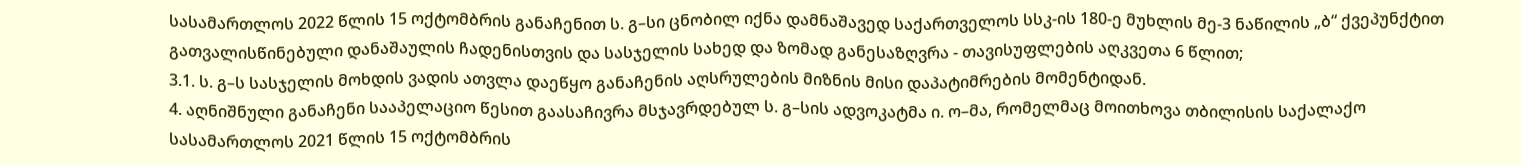სასამართლოს 2022 წლის 15 ოქტომბრის განაჩენით ს. გ–სი ცნობილ იქნა დამნაშავედ საქართველოს სსკ-ის 180-ე მუხლის მე-3 ნაწილის „ბ“ ქვეპუნქტით გათვალისწინებული დანაშაულის ჩადენისთვის და სასჯელის სახედ და ზომად განესაზღვრა - თავისუფლების აღკვეთა 6 წლით;
3.1. ს. გ–ს სასჯელის მოხდის ვადის ათვლა დაეწყო განაჩენის აღსრულების მიზნის მისი დაპატიმრების მომენტიდან.
4. აღნიშნული განაჩენი სააპელაციო წესით გაასაჩივრა მსჯავრდებულ ს. გ–სის ადვოკატმა ი. ო–მა, რომელმაც მოითხოვა თბილისის საქალაქო სასამართლოს 2021 წლის 15 ოქტომბრის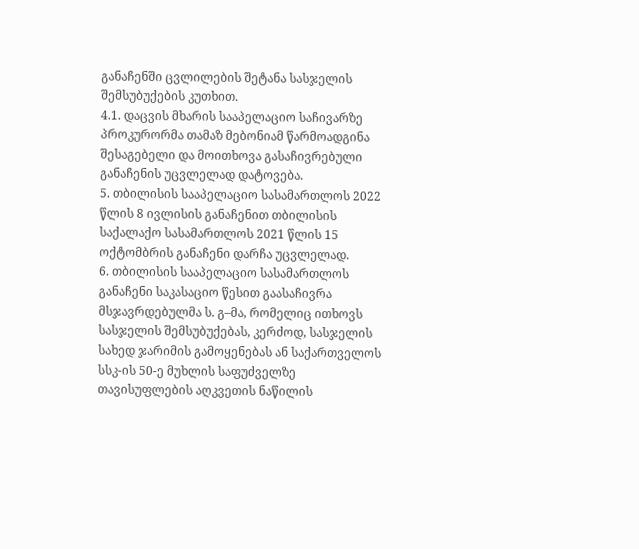განაჩენში ცვლილების შეტანა სასჯელის შემსუბუქების კუთხით.
4.1. დაცვის მხარის სააპელაციო საჩივარზე პროკურორმა თამაზ მებონიამ წარმოადგინა შესაგებელი და მოითხოვა გასაჩივრებული განაჩენის უცვლელად დატოვება.
5. თბილისის სააპელაციო სასამართლოს 2022 წლის 8 ივლისის განაჩენით თბილისის საქალაქო სასამართლოს 2021 წლის 15 ოქტომბრის განაჩენი დარჩა უცვლელად.
6. თბილისის სააპელაციო სასამართლოს განაჩენი საკასაციო წესით გაასაჩივრა მსჯავრდებულმა ს. გ–მა, რომელიც ითხოვს სასჯელის შემსუბუქებას, კერძოდ, სასჯელის სახედ ჯარიმის გამოყენებას ან საქართველოს სსკ-ის 50-ე მუხლის საფუძველზე თავისუფლების აღკვეთის ნაწილის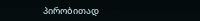პირობითად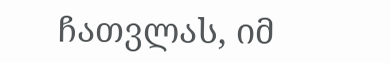ჩათვლას, იმ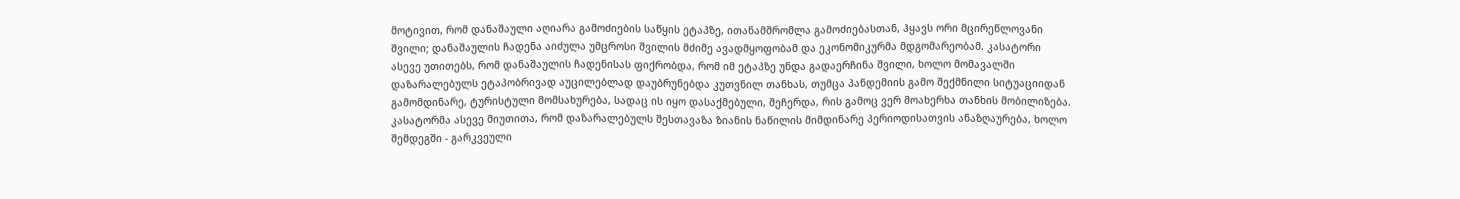მოტივით, რომ დანაშაული აღიარა გამოძიების საწყის ეტაპზე, ითანამშრომლა გამოძიებასთან, ჰყავს ორი მცირეწლოვანი შვილი; დანაშაულის ჩადენა აიძულა უმცროსი შვილის მძიმე ავადმყოფობამ და ეკონომიკურმა მდგომარეობამ. კასატორი ასევე უთითებს, რომ დანაშაულის ჩადენისას ფიქრობდა, რომ იმ ეტაპზე უნდა გადაერჩინა შვილი, ხოლო მომავალში დაზარალებულს ეტაპობრივად აუცილებლად დაუბრუნებდა კუთვნილ თანხას, თუმცა პანდემიის გამო შექმნილი სიტუაციიდან გამომდინარე, ტურისტული მომსახურება, სადაც ის იყო დასაქმებული, შეჩერდა, რის გამოც ვერ მოახერხა თანხის მობილიზება. კასატორმა ასევე მიუთითა, რომ დაზარალებულს შესთავაზა ზიანის ნაწილის მიმდინარე პერიოდისათვის ანაზღაურება, ხოლო შემდეგში - გარკვეული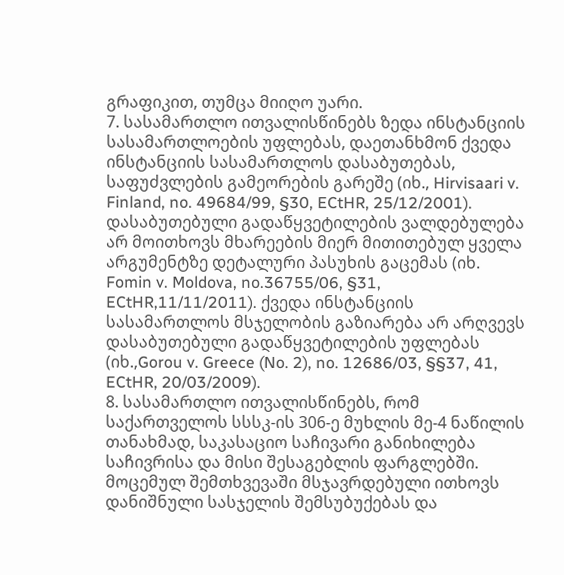გრაფიკით, თუმცა მიიღო უარი.
7. სასამართლო ითვალისწინებს ზედა ინსტანციის სასამართლოების უფლებას, დაეთანხმონ ქვედა ინსტანციის სასამართლოს დასაბუთებას, საფუძვლების გამეორების გარეშე (იხ., Hirvisaari v. Finland, no. 49684/99, §30, ECtHR, 25/12/2001). დასაბუთებული გადაწყვეტილების ვალდებულება არ მოითხოვს მხარეების მიერ მითითებულ ყველა არგუმენტზე დეტალური პასუხის გაცემას (იხ. Fomin v. Moldova, no.36755/06, §31, ECtHR,11/11/2011). ქვედა ინსტანციის სასამართლოს მსჯელობის გაზიარება არ არღვევს დასაბუთებული გადაწყვეტილების უფლებას (იხ.,Gorou v. Greece (No. 2), no. 12686/03, §§37, 41, ECtHR, 20/03/2009).
8. სასამართლო ითვალისწინებს, რომ საქართველოს სსსკ-ის 306-ე მუხლის მე-4 ნაწილის თანახმად, საკასაციო საჩივარი განიხილება საჩივრისა და მისი შესაგებლის ფარგლებში. მოცემულ შემთხვევაში მსჯავრდებული ითხოვს დანიშნული სასჯელის შემსუბუქებას და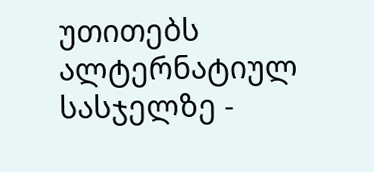უთითებს ალტერნატიულ სასჯელზე -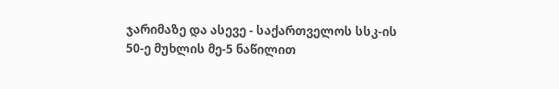ჯარიმაზე და ასევე - საქართველოს სსკ-ის 50-ე მუხლის მე-5 ნაწილით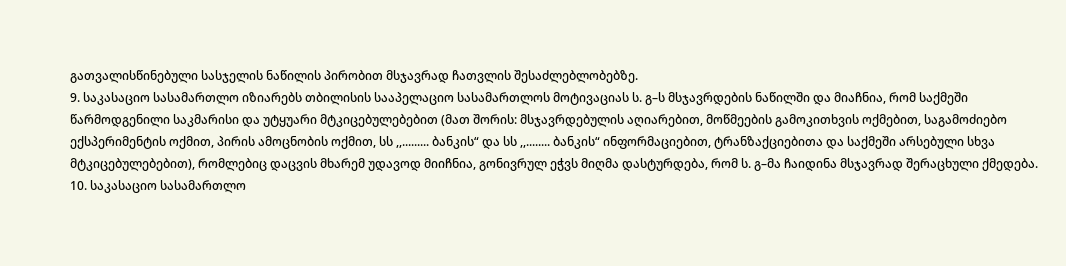გათვალისწინებული სასჯელის ნაწილის პირობით მსჯავრად ჩათვლის შესაძლებლობებზე.
9. საკასაციო სასამართლო იზიარებს თბილისის სააპელაციო სასამართლოს მოტივაციას ს. გ–ს მსჯავრდების ნაწილში და მიაჩნია, რომ საქმეში წარმოდგენილი საკმარისი და უტყუარი მტკიცებულებებით (მათ შორის: მსჯავრდებულის აღიარებით, მოწმეების გამოკითხვის ოქმებით, საგამოძიებო ექსპერიმენტის ოქმით, პირის ამოცნობის ოქმით, სს ,,......... ბანკის“ და სს ,,........ ბანკის“ ინფორმაციებით, ტრანზაქციებითა და საქმეში არსებული სხვა მტკიცებულებებით), რომლებიც დაცვის მხარემ უდავოდ მიიჩნია, გონივრულ ეჭვს მიღმა დასტურდება, რომ ს. გ–მა ჩაიდინა მსჯავრად შერაცხული ქმედება.
10. საკასაციო სასამართლო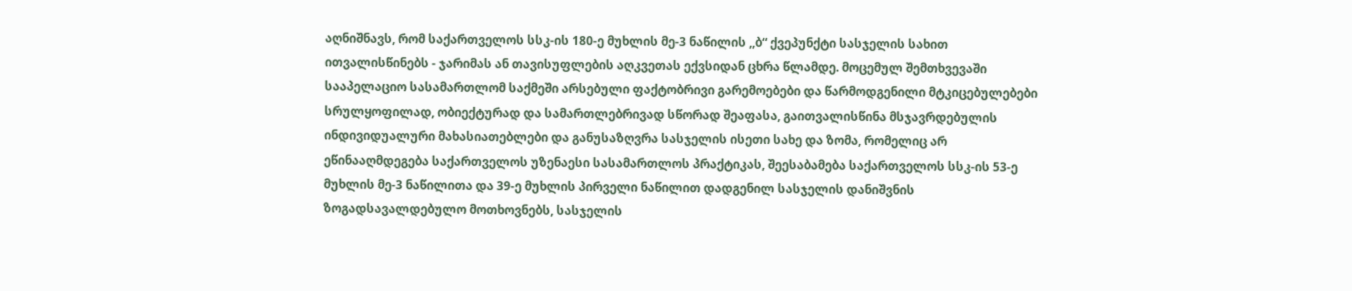აღნიშნავს, რომ საქართველოს სსკ-ის 180-ე მუხლის მე-3 ნაწილის ,,ბ“ ქვეპუნქტი სასჯელის სახით ითვალისწინებს - ჯარიმას ან თავისუფლების აღკვეთას ექვსიდან ცხრა წლამდე. მოცემულ შემთხვევაში სააპელაციო სასამართლომ საქმეში არსებული ფაქტობრივი გარემოებები და წარმოდგენილი მტკიცებულებები სრულყოფილად, ობიექტურად და სამართლებრივად სწორად შეაფასა, გაითვალისწინა მსჯავრდებულის ინდივიდუალური მახასიათებლები და განუსაზღვრა სასჯელის ისეთი სახე და ზომა, რომელიც არ ეწინააღმდეგება საქართველოს უზენაესი სასამართლოს პრაქტიკას, შეესაბამება საქართველოს სსკ-ის 53-ე მუხლის მე-3 ნაწილითა და 39-ე მუხლის პირველი ნაწილით დადგენილ სასჯელის დანიშვნის ზოგადსავალდებულო მოთხოვნებს, სასჯელის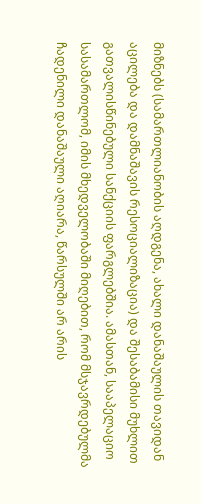მიზნებს (სამართლიანობის აღდგენა, ახალი დანაშაულის თავიდან აცილება და დამნაშავის რესოციალიზაცია) და შესაბამისი მუხლით გათვალისწინებული სანქციის ფარგლებშია. ამასთან, სააპელაციო სასამართლომ, იმის მხედველობაში მიღებით, რომ მსჯავრდებულმა ჩადენილი დანაშაული აღიარა, წარსულში არ არის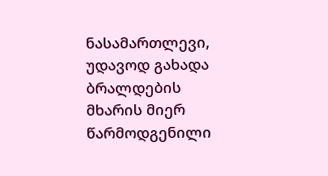ნასამართლევი, უდავოდ გახადა ბრალდების მხარის მიერ წარმოდგენილი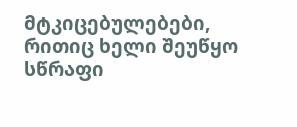მტკიცებულებები, რითიც ხელი შეუწყო სწრაფი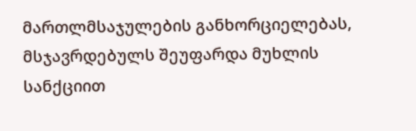მართლმსაჯულების განხორციელებას, მსჯავრდებულს შეუფარდა მუხლის სანქციით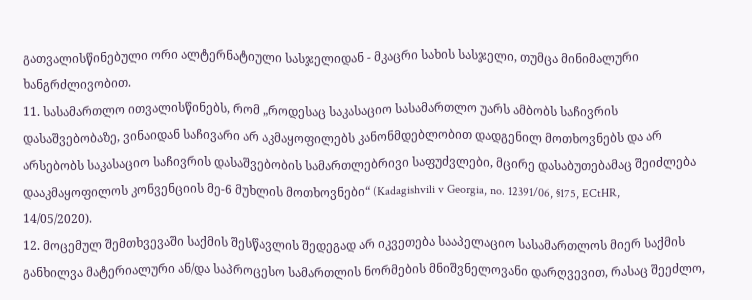გათვალისწინებული ორი ალტერნატიული სასჯელიდან - მკაცრი სახის სასჯელი, თუმცა მინიმალური ხანგრძლივობით.
11. სასამართლო ითვალისწინებს, რომ „როდესაც საკასაციო სასამართლო უარს ამბობს საჩივრის დასაშვებობაზე, ვინაიდან საჩივარი არ აკმაყოფილებს კანონმდებლობით დადგენილ მოთხოვნებს და არ არსებობს საკასაციო საჩივრის დასაშვებობის სამართლებრივი საფუძვლები, მცირე დასაბუთებამაც შეიძლება დააკმაყოფილოს კონვენციის მე-6 მუხლის მოთხოვნები“ (Kadagishvili v Georgia, no. 12391/06, §175, ECtHR, 14/05/2020).
12. მოცემულ შემთხვევაში საქმის შესწავლის შედეგად არ იკვეთება სააპელაციო სასამართლოს მიერ საქმის განხილვა მატერიალური ან/და საპროცესო სამართლის ნორმების მნიშვნელოვანი დარღვევით, რასაც შეეძლო,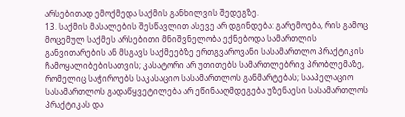არსებითად ემოქმედა საქმის განხილვის შედეგზე.
13. საქმის მასალების შესწავლით ასევე არ დგინდება: გარემოება, რის გამოც მოცემულ საქმეს არსებითი მნიშვნელობა ექნებოდა სამართლის განვითარების ან მსგავს საქმეებზე ერთგვაროვანი სასამართლო პრაქტიკის ჩამოყალიბებისათვის; კასატორი არ უთითებს სამართლებრივ პრობლემაზე, რომელიც საჭიროებს საკასაციო სასამართლოს განმარტებას; სააპელაციო სასამართლოს გადაწყვეტილება არ ეწინააღმდეგება უზენაესი სასამართლოს პრაქტიკას და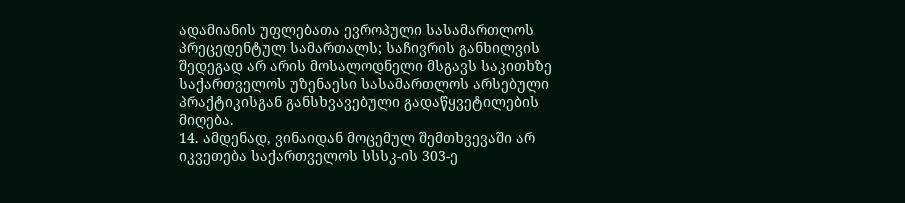ადამიანის უფლებათა ევროპული სასამართლოს პრეცედენტულ სამართალს; საჩივრის განხილვის შედეგად არ არის მოსალოდნელი მსგავს საკითხზე საქართველოს უზენაესი სასამართლოს არსებული პრაქტიკისგან განსხვავებული გადაწყვეტილების მიღება.
14. ამდენად, ვინაიდან მოცემულ შემთხვევაში არ იკვეთება საქართველოს სსსკ-ის 303-ე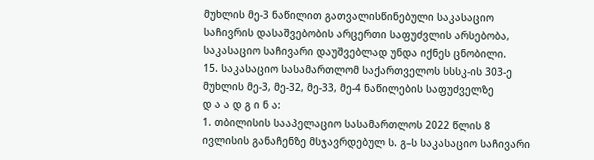მუხლის მე-3 ნაწილით გათვალისწინებული საკასაციო საჩივრის დასაშვებობის არცერთი საფუძვლის არსებობა, საკასაციო საჩივარი დაუშვებლად უნდა იქნეს ცნობილი.
15. საკასაციო სასამართლომ საქართველოს სსსკ-ის 303-ე მუხლის მე-3, მე-32, მე-33, მე-4 ნაწილების საფუძველზე
დ ა ა დ გ ი ნ ა:
1. თბილისის სააპელაციო სასამართლოს 2022 წლის 8 ივლისის განაჩენზე მსჯავრდებულ ს. გ–ს საკასაციო საჩივარი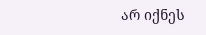არ იქნეს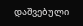დაშვებული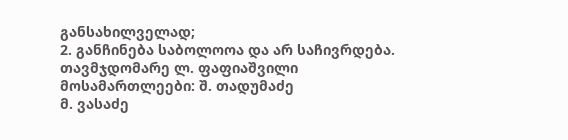განსახილველად;
2. განჩინება საბოლოოა და არ საჩივრდება.
თავმჯდომარე ლ. ფაფიაშვილი
მოსამართლეები: შ. თადუმაძე
მ. ვასაძე